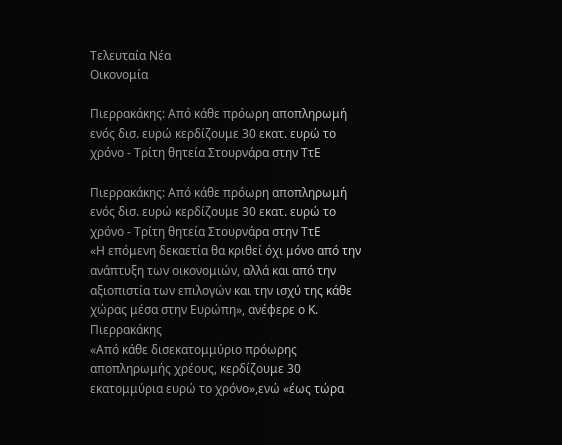Τελευταία Νέα
Οικονομία

Πιερρακάκης: Από κάθε πρόωρη αποπληρωμή ενός δισ. ευρώ κερδίζουμε 30 εκατ. ευρώ το χρόνο - Τρίτη θητεία Στουρνάρα στην ΤτΕ

Πιερρακάκης: Από κάθε πρόωρη αποπληρωμή ενός δισ. ευρώ κερδίζουμε 30 εκατ. ευρώ το χρόνο - Τρίτη θητεία Στουρνάρα στην ΤτΕ
«Η επόμενη δεκαετία θα κριθεί όχι μόνο από την ανάπτυξη των οικονομιών, αλλά και από την αξιοπιστία των επιλογών και την ισχύ της κάθε χώρας μέσα στην Ευρώπη», ανέφερε ο Κ. Πιερρακάκης
«Από κάθε δισεκατομμύριο πρόωρης αποπληρωμής χρέους, κερδίζουμε 30 εκατομμύρια ευρώ το χρόνο»,ενώ «έως τώρα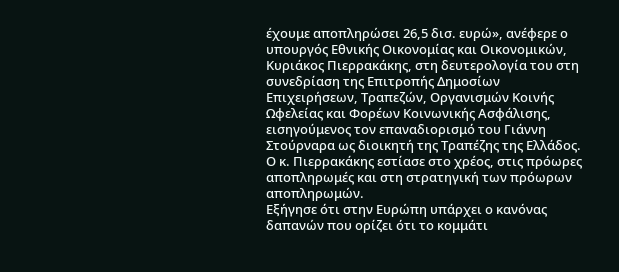έχουμε αποπληρώσει 26,5 δισ. ευρώ», ανέφερε ο υπουργός Εθνικής Οικονομίας και Οικονομικών, Κυριάκος Πιερρακάκης, στη δευτερολογία του στη συνεδρίαση της Επιτροπής Δημοσίων Επιχειρήσεων, Τραπεζών, Οργανισμών Κοινής Ωφελείας και Φορέων Κοινωνικής Ασφάλισης, εισηγούμενος τον επαναδιορισμό του Γιάννη Στούρναρα ως διοικητή της Τραπέζης της Ελλάδος.
Ο κ. Πιερρακάκης εστίασε στο χρέος, στις πρόωρες αποπληρωμές και στη στρατηγική των πρόωρων αποπληρωμών.
Εξήγησε ότι στην Ευρώπη υπάρχει ο κανόνας δαπανών που ορίζει ότι το κομμάτι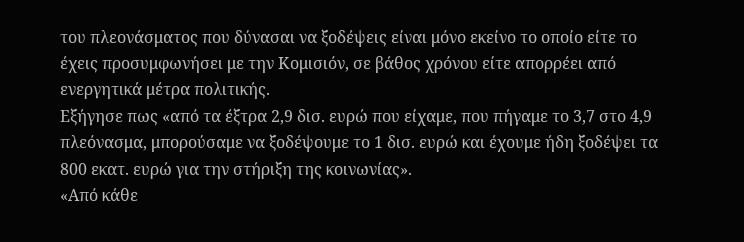του πλεονάσματος που δύνασαι να ξοδέψεις είναι μόνο εκείνο το οποίο είτε το έχεις προσυμφωνήσει με την Κομισιόν, σε βάθος χρόνου είτε απορρέει από ενεργητικά μέτρα πολιτικής.
Εξήγησε πως «από τα έξτρα 2,9 δισ. ευρώ που είχαμε, που πήγαμε το 3,7 στο 4,9 πλεόνασμα, μπορούσαμε να ξοδέψουμε το 1 δισ. ευρώ και έχουμε ήδη ξοδέψει τα 800 εκατ. ευρώ για την στήριξη της κοινωνίας».
«Από κάθε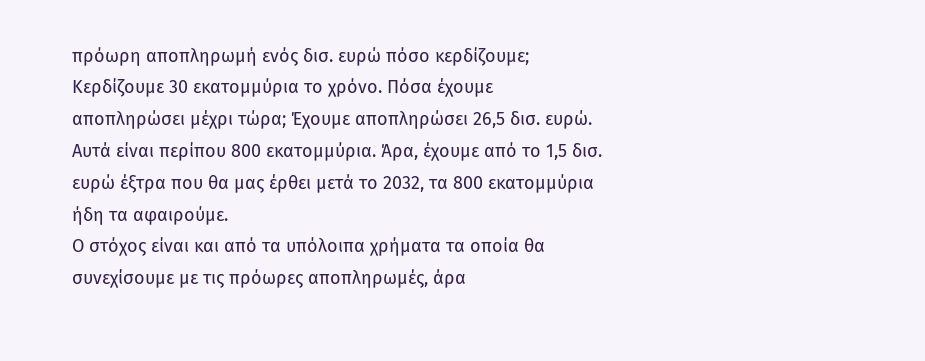πρόωρη αποπληρωμή ενός δισ. ευρώ πόσο κερδίζουμε; Κερδίζουμε 30 εκατομμύρια το χρόνο. Πόσα έχουμε αποπληρώσει μέχρι τώρα; Έχουμε αποπληρώσει 26,5 δισ. ευρώ. Αυτά είναι περίπου 800 εκατομμύρια. Άρα, έχουμε από το 1,5 δισ. ευρώ έξτρα που θα μας έρθει μετά το 2032, τα 800 εκατομμύρια ήδη τα αφαιρούμε.
Ο στόχος είναι και από τα υπόλοιπα χρήματα τα οποία θα συνεχίσουμε με τις πρόωρες αποπληρωμές, άρα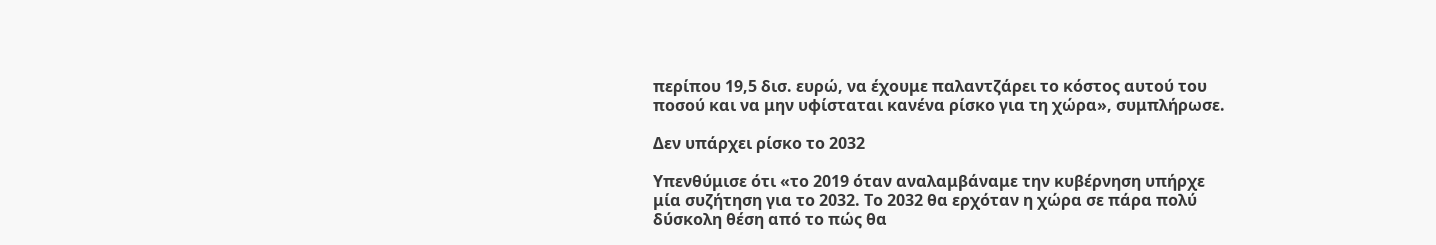περίπου 19,5 δισ. ευρώ, να έχουμε παλαντζάρει το κόστος αυτού του ποσού και να μην υφίσταται κανένα ρίσκο για τη χώρα», συμπλήρωσε.

Δεν υπάρχει ρίσκο το 2032

Υπενθύμισε ότι «το 2019 όταν αναλαμβάναμε την κυβέρνηση υπήρχε μία συζήτηση για το 2032. Το 2032 θα ερχόταν η χώρα σε πάρα πολύ δύσκολη θέση από το πώς θα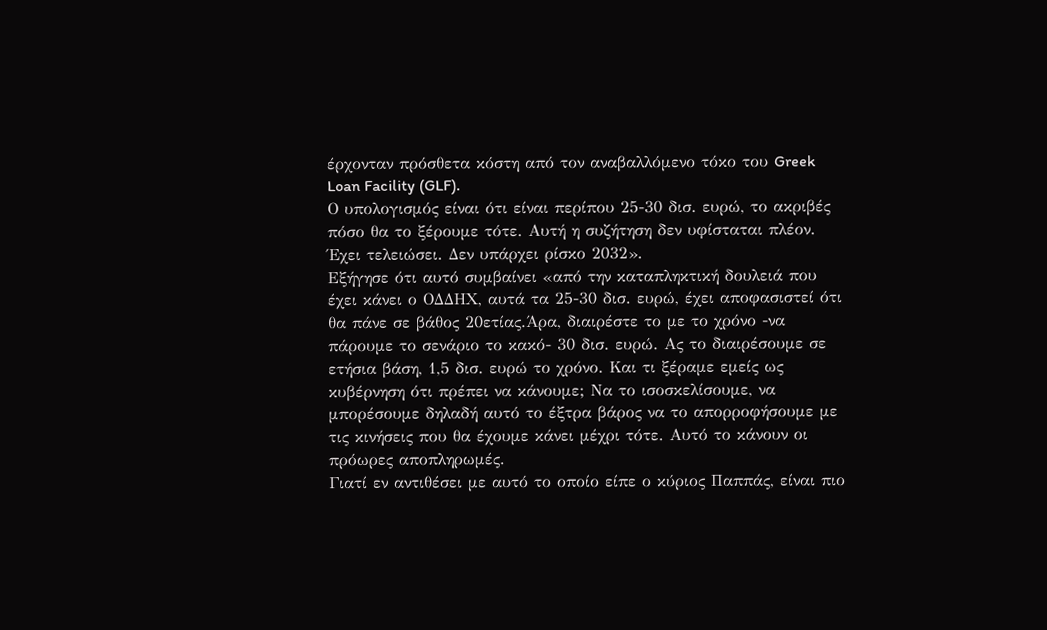έρχονταν πρόσθετα κόστη από τον αναβαλλόμενο τόκο του Greek Loan Facility (GLF).
Ο υπολογισμός είναι ότι είναι περίπου 25-30 δισ. ευρώ, το ακριβές πόσο θα το ξέρουμε τότε. Αυτή η συζήτηση δεν υφίσταται πλέον. Έχει τελειώσει. Δεν υπάρχει ρίσκο 2032».
Εξήγησε ότι αυτό συμβαίνει «από την καταπληκτική δουλειά που έχει κάνει ο ΟΔΔΗΧ, αυτά τα 25-30 δισ. ευρώ, έχει αποφασιστεί ότι θα πάνε σε βάθος 20ετίας.Άρα, διαιρέστε το με το χρόνο -να πάρουμε το σενάριο το κακό- 30 δισ. ευρώ. Ας το διαιρέσουμε σε ετήσια βάση, 1,5 δισ. ευρώ το χρόνο. Και τι ξέραμε εμείς ως κυβέρνηση ότι πρέπει να κάνουμε; Να το ισοσκελίσουμε, να μπορέσουμε δηλαδή αυτό το έξτρα βάρος να το απορροφήσουμε με τις κινήσεις που θα έχουμε κάνει μέχρι τότε. Αυτό το κάνουν οι πρόωρες αποπληρωμές.
Γιατί εν αντιθέσει με αυτό το οποίο είπε ο κύριος Παππάς, είναι πιο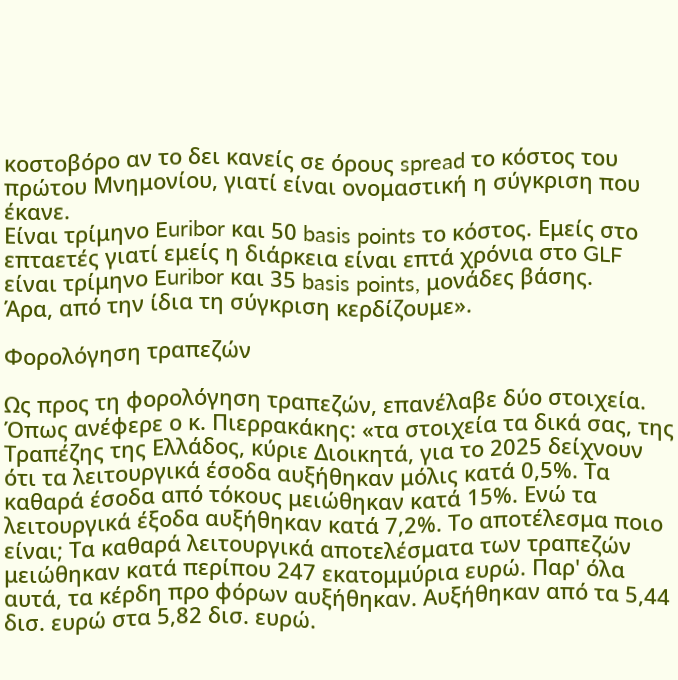κοστοβόρο αν το δει κανείς σε όρους spread το κόστος του πρώτου Μνημονίου, γιατί είναι ονομαστική η σύγκριση που έκανε.
Είναι τρίμηνο Euribor και 50 basis points το κόστος. Εμείς στο επταετές γιατί εμείς η διάρκεια είναι επτά χρόνια στο GLF είναι τρίμηνο Euribor και 35 basis points, μονάδες βάσης.
Άρα, από την ίδια τη σύγκριση κερδίζουμε».

Φορολόγηση τραπεζών

Ως προς τη φορολόγηση τραπεζών, επανέλαβε δύο στοιχεία.
Όπως ανέφερε ο κ. Πιερρακάκης: «τα στοιχεία τα δικά σας, της Τραπέζης της Ελλάδος, κύριε Διοικητά, για το 2025 δείχνουν ότι τα λειτουργικά έσοδα αυξήθηκαν μόλις κατά 0,5%. Τα καθαρά έσοδα από τόκους μειώθηκαν κατά 15%. Ενώ τα λειτουργικά έξοδα αυξήθηκαν κατά 7,2%. Το αποτέλεσμα ποιο είναι; Τα καθαρά λειτουργικά αποτελέσματα των τραπεζών μειώθηκαν κατά περίπου 247 εκατομμύρια ευρώ. Παρ' όλα αυτά, τα κέρδη προ φόρων αυξήθηκαν. Αυξήθηκαν από τα 5,44 δισ. ευρώ στα 5,82 δισ. ευρώ.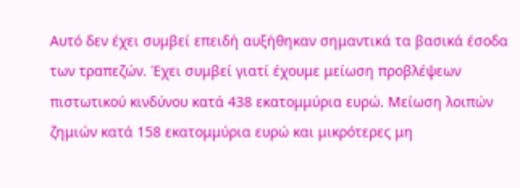Αυτό δεν έχει συμβεί επειδή αυξήθηκαν σημαντικά τα βασικά έσοδα των τραπεζών. Έχει συμβεί γιατί έχουμε μείωση προβλέψεων πιστωτικού κινδύνου κατά 438 εκατομμύρια ευρώ. Μείωση λοιπών ζημιών κατά 158 εκατομμύρια ευρώ και μικρότερες μη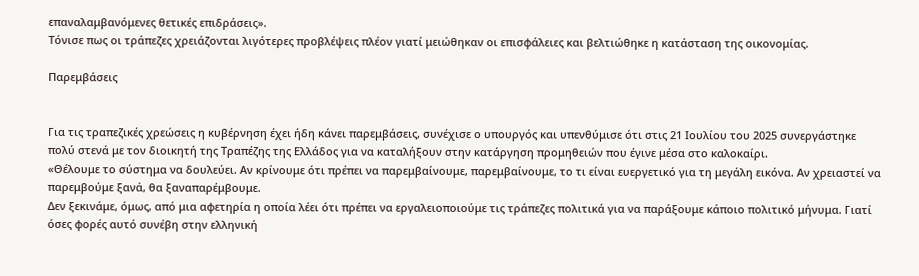επαναλαμβανόμενες θετικές επιδράσεις».
Τόνισε πως οι τράπεζες χρειάζονται λιγότερες προβλέψεις πλέον γιατί μειώθηκαν οι επισφάλειες και βελτιώθηκε η κατάσταση της οικονομίας.

Παρεμβάσεις


Για τις τραπεζικές χρεώσεις η κυβέρνηση έχει ήδη κάνει παρεμβάσεις, συνέχισε ο υπουργός και υπενθύμισε ότι στις 21 Ιουλίου του 2025 συνεργάστηκε πολύ στενά με τον διοικητή της Τραπέζης της Ελλάδος για να καταλήξουν στην κατάργηση προμηθειών που έγινε μέσα στο καλοκαίρι.
«Θέλουμε το σύστημα να δουλεύει. Αν κρίνουμε ότι πρέπει να παρεμβαίνουμε, παρεμβαίνουμε, το τι είναι ευεργετικό για τη μεγάλη εικόνα. Αν χρειαστεί να παρεμβούμε ξανά, θα ξαναπαρέμβουμε.
Δεν ξεκινάμε, όμως, από μια αφετηρία η οποία λέει ότι πρέπει να εργαλειοποιούμε τις τράπεζες πολιτικά για να παράξουμε κάποιο πολιτικό μήνυμα. Γιατί όσες φορές αυτό συνέβη στην ελληνική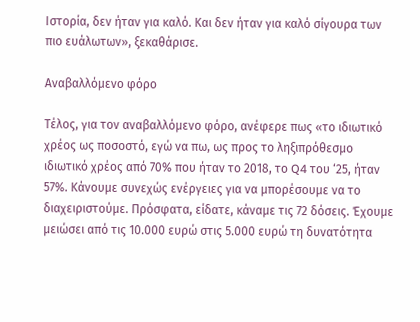Ιστορία, δεν ήταν για καλό. Και δεν ήταν για καλό σίγουρα των πιο ευάλωτων», ξεκαθάρισε.

Αναβαλλόμενο φόρο

Τέλος, για τον αναβαλλόμενο φόρο, ανέφερε πως «το ιδιωτικό χρέος ως ποσοστό, εγώ να πω, ως προς το ληξιπρόθεσμο ιδιωτικό χρέος από 70% που ήταν το 2018, το Q4 του ‘25, ήταν 57%. Κάνουμε συνεχώς ενέργειες για να μπορέσουμε να το διαχειριστούμε. Πρόσφατα, είδατε, κάναμε τις 72 δόσεις. Έχουμε μειώσει από τις 10.000 ευρώ στις 5.000 ευρώ τη δυνατότητα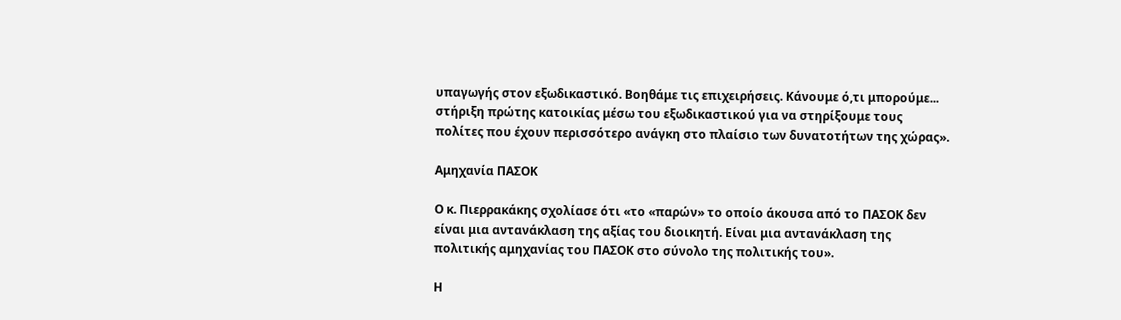υπαγωγής στον εξωδικαστικό. Βοηθάμε τις επιχειρήσεις. Κάνουμε ό,τι μπορούμε... στήριξη πρώτης κατοικίας μέσω του εξωδικαστικού για να στηρίξουμε τους πολίτες που έχουν περισσότερο ανάγκη στο πλαίσιο των δυνατοτήτων της χώρας».

Αμηχανία ΠΑΣΟΚ

Ο κ. Πιερρακάκης σχολίασε ότι «το «παρών» το οποίο άκουσα από το ΠΑΣΟΚ δεν είναι μια αντανάκλαση της αξίας του διοικητή. Είναι μια αντανάκλαση της πολιτικής αμηχανίας του ΠΑΣΟΚ στο σύνολο της πολιτικής του».

Η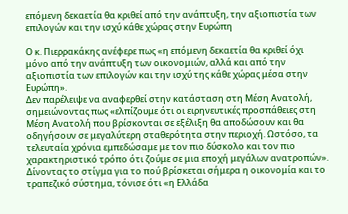επόμενη δεκαετία θα κριθεί από την ανάπτυξη, την αξιοπιστία των επιλογών και την ισχύ κάθε χώρας στην Ευρώπη

Ο κ. Πιερρακάκης ανέφερε πως «η επόμενη δεκαετία θα κριθεί όχι μόνο από την ανάπτυξη των οικονομιών, αλλά και από την αξιοπιστία των επιλογών και την ισχύ της κάθε χώρας μέσα στην Ευρώπη».
Δεν παρέλειψε να αναφερθεί στην κατάσταση στη Μέση Ανατολή, σημειώνοντας πως «ελπίζουμε ότι οι ειρηνευτικές προσπάθειες στη Μέση Ανατολή που βρίσκονται σε εξέλιξη θα αποδώσουν και θα οδηγήσουν σε μεγαλύτερη σταθερότητα στην περιοχή. Ωστόσο, τα τελευταία χρόνια εμπεδώσαμε με τον πιο δύσκολο και τον πιο χαρακτηριστικό τρόπο ότι ζούμε σε μια εποχή μεγάλων ανατροπών».
Δίνοντας το στίγμα για το πού βρίσκεται σήμερα η οικονομία και το τραπεζικό σύστημα, τόνισε ότι «η Ελλάδα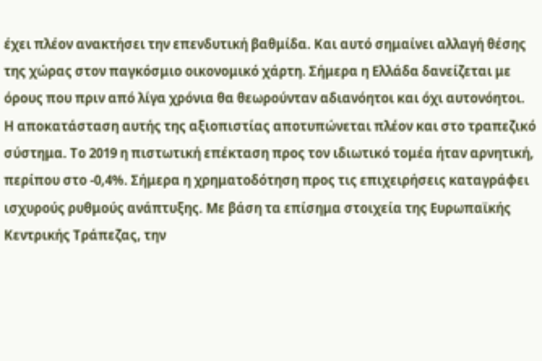έχει πλέον ανακτήσει την επενδυτική βαθμίδα. Και αυτό σημαίνει αλλαγή θέσης της χώρας στον παγκόσμιο οικονομικό χάρτη. Σήμερα η Ελλάδα δανείζεται με όρους που πριν από λίγα χρόνια θα θεωρούνταν αδιανόητοι και όχι αυτονόητοι. Η αποκατάσταση αυτής της αξιοπιστίας αποτυπώνεται πλέον και στο τραπεζικό σύστημα. Το 2019 η πιστωτική επέκταση προς τον ιδιωτικό τομέα ήταν αρνητική, περίπου στο -0,4%. Σήμερα η χρηματοδότηση προς τις επιχειρήσεις καταγράφει ισχυρούς ρυθμούς ανάπτυξης. Με βάση τα επίσημα στοιχεία της Ευρωπαϊκής Κεντρικής Τράπεζας, την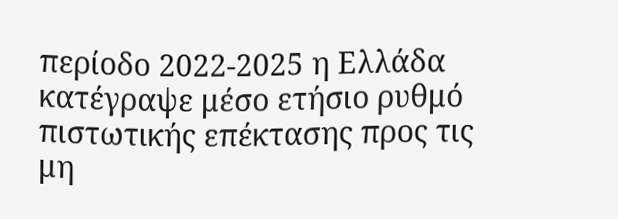περίοδο 2022-2025 η Ελλάδα κατέγραψε μέσο ετήσιο ρυθμό πιστωτικής επέκτασης προς τις μη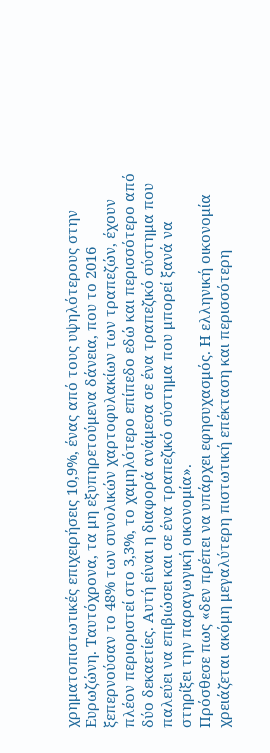χρηματοπιστωτικές επιχειρήσεις 10,9%, ένας από τους υψηλότερους στην Ευρωζώνη. Ταυτόχρονα, τα μη εξυπηρετούμενα δάνεια, που το 2016 ξεπερνούσαν το 48% των συνολικών χαρτοφυλακίων των τραπεζών, έχουν πλέον περιοριστεί στο 3,3%, το χαμηλότερο επίπεδο εδώ και περισσότερο από δύο δεκαετίες. Αυτή είναι η διαφορά ανάμεσα σε ένα τραπεζικό σύστημα που παλεύει να επιβιώσει και σε ένα τραπεζικό σύστημα που μπορεί ξανά να στηρίξει την παραγωγική οικονομία».
Πρόσθεσε πως «δεν πρέπει να υπάρχει εφησυχασμός. Η ελληνική οικονομία χρειάζεται ακόμη μεγαλύτερη πιστωτική επέκταση και περισσότερη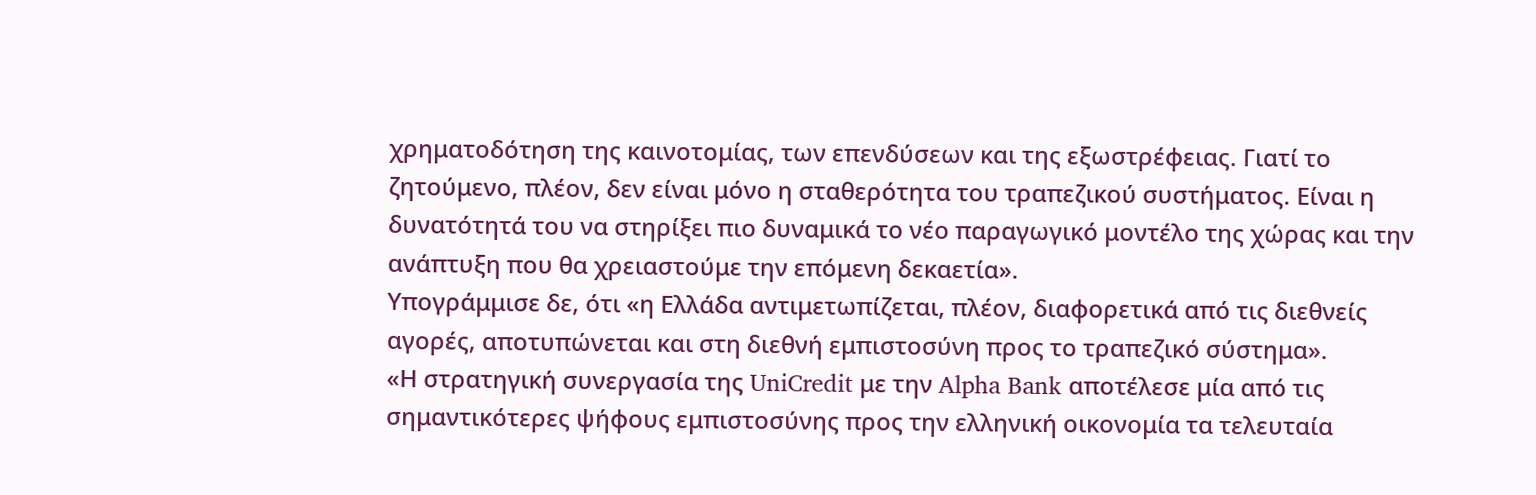χρηματοδότηση της καινοτομίας, των επενδύσεων και της εξωστρέφειας. Γιατί το ζητούμενο, πλέον, δεν είναι μόνο η σταθερότητα του τραπεζικού συστήματος. Είναι η δυνατότητά του να στηρίξει πιο δυναμικά το νέο παραγωγικό μοντέλο της χώρας και την ανάπτυξη που θα χρειαστούμε την επόμενη δεκαετία».
Υπογράμμισε δε, ότι «η Ελλάδα αντιμετωπίζεται, πλέον, διαφορετικά από τις διεθνείς αγορές, αποτυπώνεται και στη διεθνή εμπιστοσύνη προς το τραπεζικό σύστημα».
«Η στρατηγική συνεργασία της UniCredit με την Alpha Bank αποτέλεσε μία από τις σημαντικότερες ψήφους εμπιστοσύνης προς την ελληνική οικονομία τα τελευταία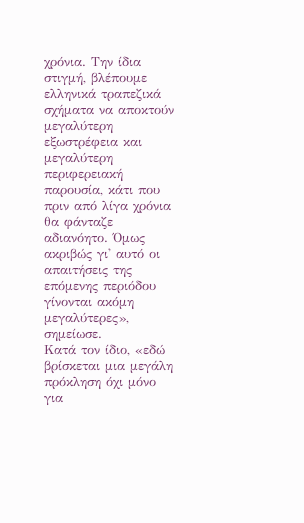χρόνια. Την ίδια στιγμή, βλέπουμε ελληνικά τραπεζικά σχήματα να αποκτούν μεγαλύτερη εξωστρέφεια και μεγαλύτερη περιφερειακή παρουσία, κάτι που πριν από λίγα χρόνια θα φάνταζε αδιανόητο. Όμως ακριβώς γι' αυτό οι απαιτήσεις της επόμενης περιόδου γίνονται ακόμη μεγαλύτερες», σημείωσε.
Κατά τον ίδιο, «εδώ βρίσκεται μια μεγάλη πρόκληση όχι μόνο για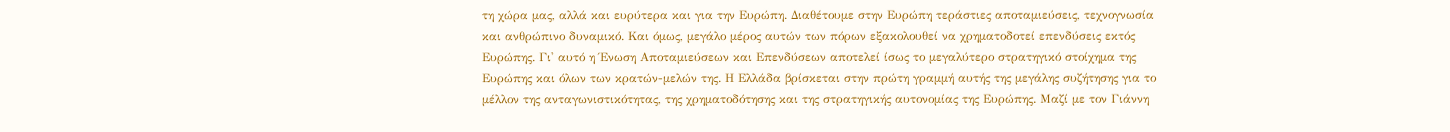τη χώρα μας, αλλά και ευρύτερα και για την Ευρώπη. Διαθέτουμε στην Ευρώπη τεράστιες αποταμιεύσεις, τεχνογνωσία και ανθρώπινο δυναμικό. Και όμως, μεγάλο μέρος αυτών των πόρων εξακολουθεί να χρηματοδοτεί επενδύσεις εκτός Ευρώπης. Γι' αυτό η Ένωση Αποταμιεύσεων και Επενδύσεων αποτελεί ίσως το μεγαλύτερο στρατηγικό στοίχημα της Ευρώπης και όλων των κρατών-μελών της. Η Ελλάδα βρίσκεται στην πρώτη γραμμή αυτής της μεγάλης συζήτησης για το μέλλον της ανταγωνιστικότητας, της χρηματοδότησης και της στρατηγικής αυτονομίας της Ευρώπης. Μαζί με τον Γιάννη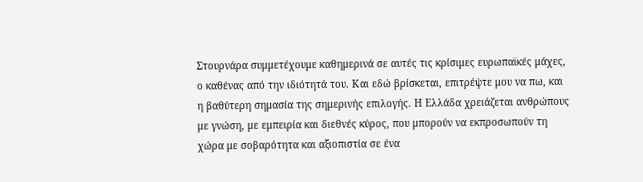Στουρνάρα συμμετέχουμε καθημερινά σε αυτές τις κρίσιμες ευρωπαϊκές μάχες, ο καθένας από την ιδιότητά του. Και εδώ βρίσκεται, επιτρέψτε μου να πω, και η βαθύτερη σημασία της σημερινής επιλογής. Η Ελλάδα χρειάζεται ανθρώπους με γνώση, με εμπειρία και διεθνές κύρος, που μπορούν να εκπροσωπούν τη χώρα με σοβαρότητα και αξιοπιστία σε ένα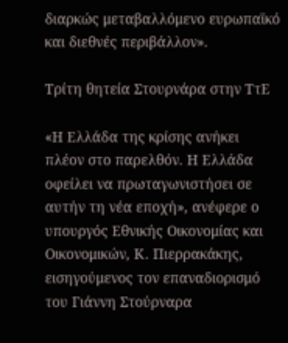διαρκώς μεταβαλλόμενο ευρωπαϊκό και διεθνές περιβάλλον».

Τρίτη θητεία Στουρνάρα στην ΤτΕ

«Η Ελλάδα της κρίσης ανήκει πλέον στο παρελθόν. Η Ελλάδα οφείλει να πρωταγωνιστήσει σε αυτήν τη νέα εποχή», ανέφερε ο υπουργός Εθνικής Οικονομίας και Οικονομικών, Κ. Πιερρακάκης, εισηγούμενος τον επαναδιορισμό του Γιάννη Στούρναρα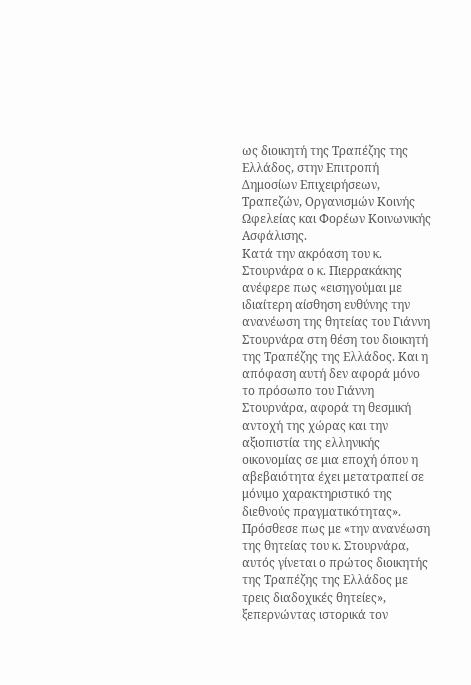ως διοικητή της Τραπέζης της Ελλάδος, στην Επιτροπή Δημοσίων Επιχειρήσεων, Τραπεζών, Οργανισμών Κοινής Ωφελείας και Φορέων Κοινωνικής Ασφάλισης.
Κατά την ακρόαση του κ. Στουρνάρα ο κ. Πιερρακάκης ανέφερε πως «εισηγούμαι με ιδιαίτερη αίσθηση ευθύνης την ανανέωση της θητείας του Γιάννη Στουρνάρα στη θέση του διοικητή της Τραπέζης της Ελλάδος. Και η απόφαση αυτή δεν αφορά μόνο το πρόσωπο του Γιάννη Στουρνάρα, αφορά τη θεσμική αντοχή της χώρας και την αξιοπιστία της ελληνικής οικονομίας σε μια εποχή όπου η αβεβαιότητα έχει μετατραπεί σε μόνιμο χαρακτηριστικό της διεθνούς πραγματικότητας».
Πρόσθεσε πως με «την ανανέωση της θητείας του κ. Στουρνάρα, αυτός γίνεται ο πρώτος διοικητής της Τραπέζης της Ελλάδος με τρεις διαδοχικές θητείες», ξεπερνώντας ιστορικά τον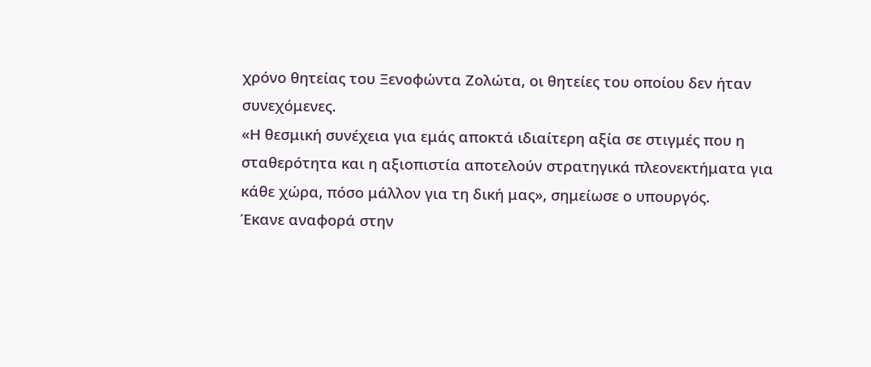χρόνο θητείας του Ξενοφώντα Ζολώτα, οι θητείες του οποίου δεν ήταν συνεχόμενες.
«Η θεσμική συνέχεια για εμάς αποκτά ιδιαίτερη αξία σε στιγμές που η σταθερότητα και η αξιοπιστία αποτελούν στρατηγικά πλεονεκτήματα για κάθε χώρα, πόσο μάλλον για τη δική μας», σημείωσε ο υπουργός.
Έκανε αναφορά στην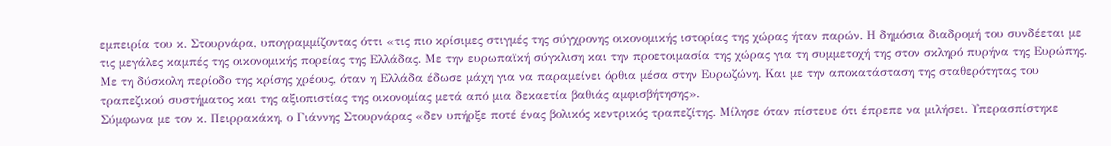εμπειρία του κ. Στουρνάρα, υπογραμμίζοντας όττι «τις πιο κρίσιμες στιγμές της σύγχρονης οικονομικής ιστορίας της χώρας ήταν παρών. Η δημόσια διαδρομή του συνδέεται με τις μεγάλες καμπές της οικονομικής πορείας της Ελλάδας. Με την ευρωπαϊκή σύγκλιση και την προετοιμασία της χώρας για τη συμμετοχή της στον σκληρό πυρήνα της Ευρώπης. Με τη δύσκολη περίοδο της κρίσης χρέους, όταν η Ελλάδα έδωσε μάχη για να παραμείνει όρθια μέσα στην Ευρωζώνη. Και με την αποκατάσταση της σταθερότητας του τραπεζικού συστήματος και της αξιοπιστίας της οικονομίας μετά από μια δεκαετία βαθιάς αμφισβήτησης».
Σύμφωνα με τον κ. Πειρρακάκη, ο Γιάννης Στουρνάρας «δεν υπήρξε ποτέ ένας βολικός κεντρικός τραπεζίτης. Μίλησε όταν πίστευε ότι έπρεπε να μιλήσει. Υπερασπίστηκε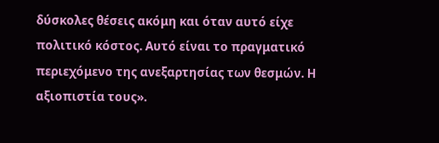δύσκολες θέσεις ακόμη και όταν αυτό είχε πολιτικό κόστος. Αυτό είναι το πραγματικό περιεχόμενο της ανεξαρτησίας των θεσμών. Η αξιοπιστία τους».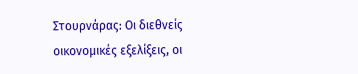Στουρνάρας: Οι διεθνείς οικονομικές εξελίξεις, οι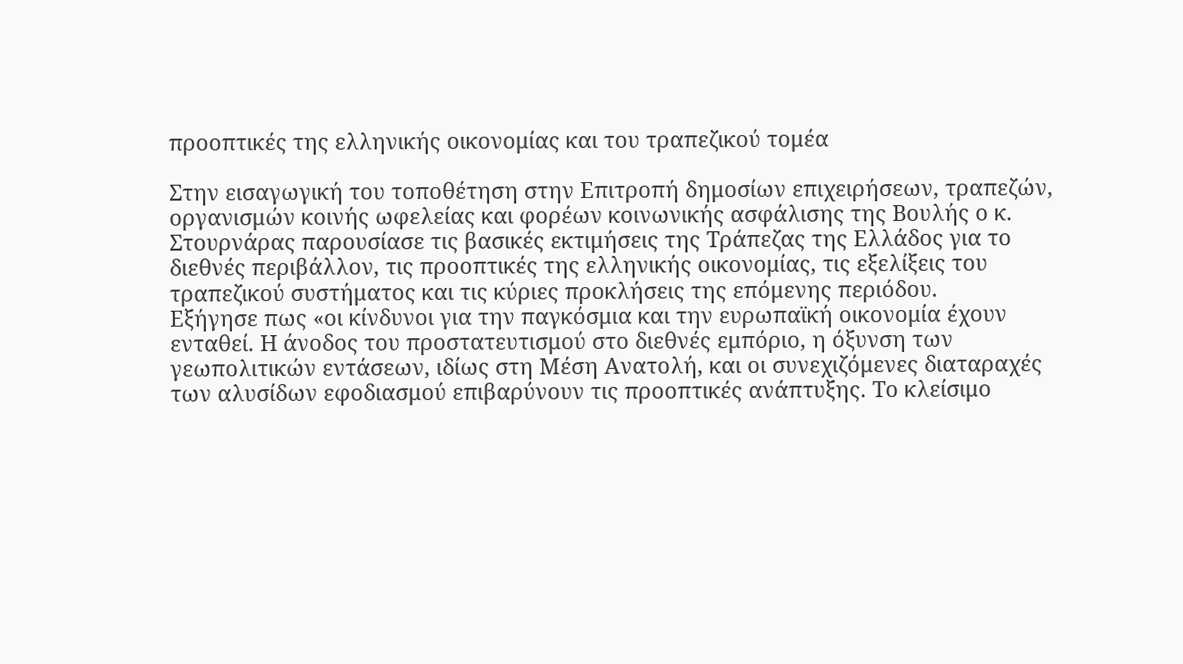προοπτικές της ελληνικής οικονομίας και του τραπεζικού τομέα

Στην εισαγωγική του τοποθέτηση στην Επιτροπή δημοσίων επιχειρήσεων, τραπεζών, οργανισμών κοινής ωφελείας και φορέων κοινωνικής ασφάλισης της Βουλής ο κ. Στουρνάρας παρουσίασε τις βασικές εκτιμήσεις της Τράπεζας της Ελλάδος για το διεθνές περιβάλλον, τις προοπτικές της ελληνικής οικονομίας, τις εξελίξεις του τραπεζικού συστήματος και τις κύριες προκλήσεις της επόμενης περιόδου.
Εξήγησε πως «οι κίνδυνοι για την παγκόσμια και την ευρωπαϊκή οικονομία έχουν ενταθεί. Η άνοδος του προστατευτισμού στο διεθνές εμπόριο, η όξυνση των γεωπολιτικών εντάσεων, ιδίως στη Μέση Ανατολή, και οι συνεχιζόμενες διαταραχές των αλυσίδων εφοδιασμού επιβαρύνουν τις προοπτικές ανάπτυξης. Το κλείσιμο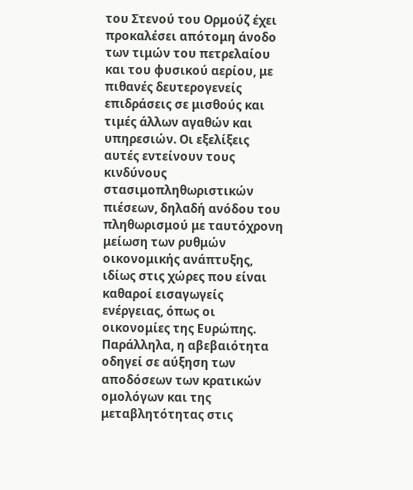του Στενού του Ορμούζ έχει προκαλέσει απότομη άνοδο των τιμών του πετρελαίου και του φυσικού αερίου, με πιθανές δευτερογενείς επιδράσεις σε μισθούς και τιμές άλλων αγαθών και υπηρεσιών. Οι εξελίξεις αυτές εντείνουν τους κινδύνους στασιμοπληθωριστικών πιέσεων, δηλαδή ανόδου του πληθωρισμού με ταυτόχρονη μείωση των ρυθμών οικονομικής ανάπτυξης, ιδίως στις χώρες που είναι καθαροί εισαγωγείς ενέργειας, όπως οι οικονομίες της Ευρώπης. Παράλληλα, η αβεβαιότητα οδηγεί σε αύξηση των αποδόσεων των κρατικών ομολόγων και της μεταβλητότητας στις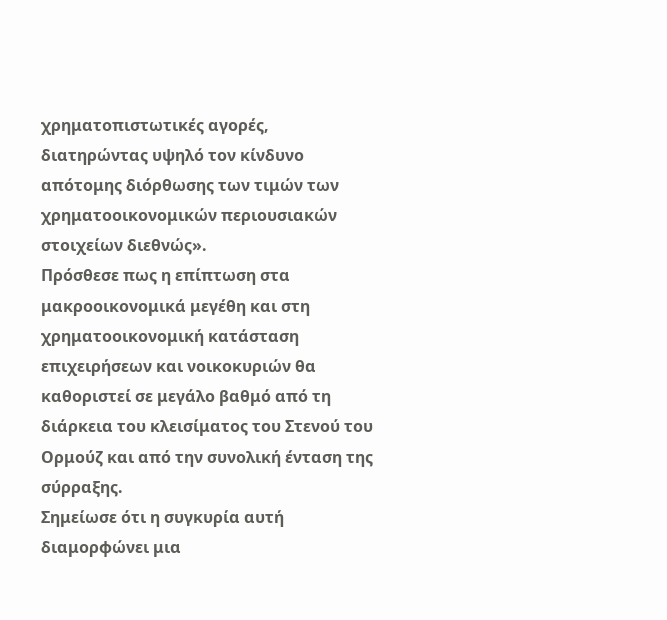χρηματοπιστωτικές αγορές, διατηρώντας υψηλό τον κίνδυνο απότομης διόρθωσης των τιμών των χρηματοοικονομικών περιουσιακών στοιχείων διεθνώς».
Πρόσθεσε πως η επίπτωση στα μακροοικονομικά μεγέθη και στη χρηματοοικονομική κατάσταση επιχειρήσεων και νοικοκυριών θα καθοριστεί σε μεγάλο βαθμό από τη διάρκεια του κλεισίματος του Στενού του Ορμούζ και από την συνολική ένταση της σύρραξης.
Σημείωσε ότι η συγκυρία αυτή διαμορφώνει μια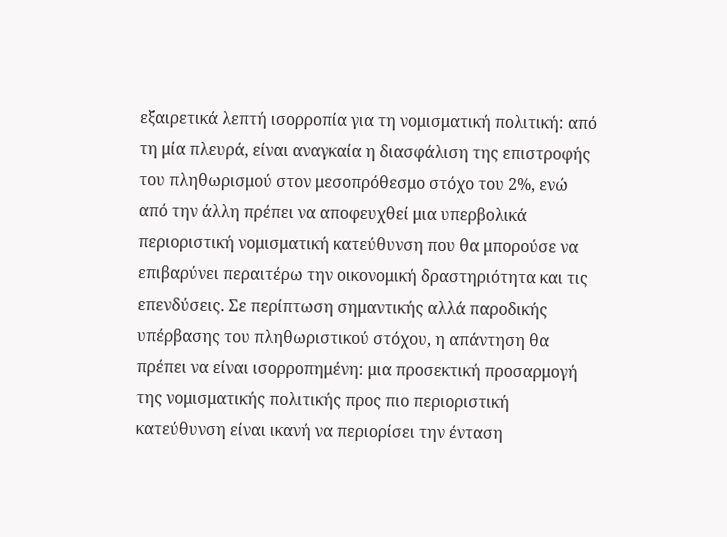εξαιρετικά λεπτή ισορροπία για τη νομισματική πολιτική: από τη μία πλευρά, είναι αναγκαία η διασφάλιση της επιστροφής του πληθωρισμού στον μεσοπρόθεσμο στόχο του 2%, ενώ από την άλλη πρέπει να αποφευχθεί μια υπερβολικά περιοριστική νομισματική κατεύθυνση που θα μπορούσε να επιβαρύνει περαιτέρω την οικονομική δραστηριότητα και τις επενδύσεις. Σε περίπτωση σημαντικής αλλά παροδικής υπέρβασης του πληθωριστικού στόχου, η απάντηση θα πρέπει να είναι ισορροπημένη: μια προσεκτική προσαρμογή της νομισματικής πολιτικής προς πιο περιοριστική κατεύθυνση είναι ικανή να περιορίσει την ένταση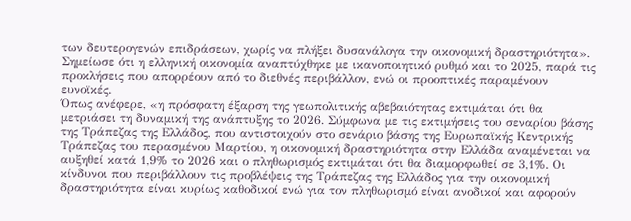των δευτερογενών επιδράσεων, χωρίς να πλήξει δυσανάλογα την οικονομική δραστηριότητα».
Σημείωσε ότι η ελληνική οικονομία αναπτύχθηκε με ικανοποιητικό ρυθμό και το 2025, παρά τις προκλήσεις που απορρέουν από το διεθνές περιβάλλον, ενώ οι προοπτικές παραμένουν ευνοϊκές.
Όπως ανέφερε, «η πρόσφατη έξαρση της γεωπολιτικής αβεβαιότητας εκτιμάται ότι θα μετριάσει τη δυναμική της ανάπτυξης το 2026. Σύμφωνα με τις εκτιμήσεις του σεναρίου βάσης της Τράπεζας της Ελλάδος, που αντιστοιχούν στο σενάριο βάσης της Ευρωπαϊκής Κεντρικής Τράπεζας του περασμένου Μαρτίου, η οικονομική δραστηριότητα στην Ελλάδα αναμένεται να αυξηθεί κατά 1,9% το 2026 και ο πληθωρισμός εκτιμάται ότι θα διαμορφωθεί σε 3,1%. Οι κίνδυνοι που περιβάλλουν τις προβλέψεις της Τράπεζας της Ελλάδος για την οικονομική δραστηριότητα είναι κυρίως καθοδικοί ενώ για τον πληθωρισμό είναι ανοδικοί και αφορούν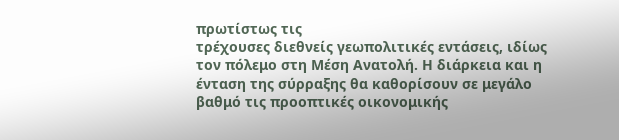πρωτίστως τις
τρέχουσες διεθνείς γεωπολιτικές εντάσεις, ιδίως τον πόλεμο στη Μέση Ανατολή. Η διάρκεια και η ένταση της σύρραξης θα καθορίσουν σε μεγάλο βαθμό τις προοπτικές οικονομικής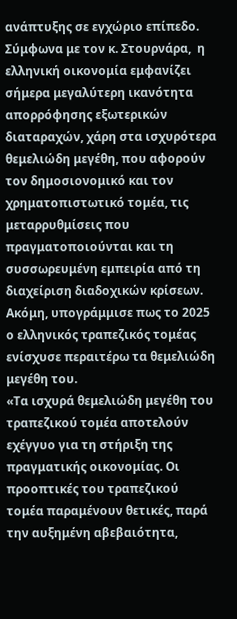ανάπτυξης σε εγχώριο επίπεδο.
Σύμφωνα με τον κ. Στουρνάρα,  η ελληνική οικονομία εμφανίζει σήμερα μεγαλύτερη ικανότητα απορρόφησης εξωτερικών διαταραχών, χάρη στα ισχυρότερα θεμελιώδη μεγέθη, που αφορούν τον δημοσιονομικό και τον χρηματοπιστωτικό τομέα, τις μεταρρυθμίσεις που πραγματοποιούνται και τη συσσωρευμένη εμπειρία από τη διαχείριση διαδοχικών κρίσεων.
Ακόμη, υπογράμμισε πως το 2025 ο ελληνικός τραπεζικός τομέας ενίσχυσε περαιτέρω τα θεμελιώδη μεγέθη του.
«Τα ισχυρά θεμελιώδη μεγέθη του τραπεζικού τομέα αποτελούν εχέγγυο για τη στήριξη της πραγματικής οικονομίας. Οι προοπτικές του τραπεζικού τομέα παραμένουν θετικές, παρά την αυξημένη αβεβαιότητα,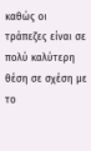καθώς οι τράπεζες είναι σε πολύ καλύτερη θέση σε σχέση με το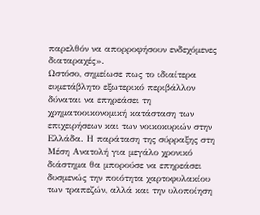παρελθόν να απορροφήσουν ενδεχόμενες διαταραχές».
Ωστόσο, σημείωσε πως το ιδιαίτερα ευμετάβλητο εξωτερικό περιβάλλον δύναται να επηρεάσει τη χρηματοοικονομική κατάσταση των επιχειρήσεων και των νοικοκυριών στην Ελλάδα. Η παράταση της σύρραξης στη Μέση Ανατολή για μεγάλο χρονικό διάστημα θα μπορούσε να επηρεάσει δυσμενώς την ποιότητα χαρτοφυλακίου των τραπεζών, αλλά και την υλοποίηση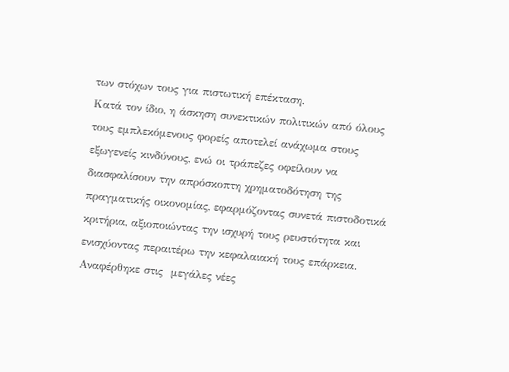των στόχων τους για πιστωτική επέκταση.
Κατά τον ίδιο, η άσκηση συνεκτικών πολιτικών από όλους τους εμπλεκόμενους φορείς αποτελεί ανάχωμα στους εξωγενείς κινδύνους, ενώ οι τράπεζες οφείλουν να διασφαλίσουν την απρόσκοπτη χρηματοδότηση της πραγματικής οικονομίας, εφαρμόζοντας συνετά πιστοδοτικά κριτήρια, αξιοποιώντας την ισχυρή τους ρευστότητα και ενισχύοντας περαιτέρω την κεφαλαιακή τους επάρκεια.
Αναφέρθηκε στις  μεγάλες νέες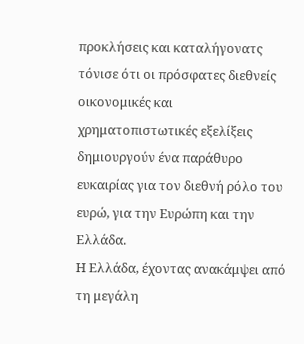προκλήσεις και καταλήγονατς τόνισε ότι οι πρόσφατες διεθνείς οικονομικές και χρηματοπιστωτικές εξελίξεις δημιουργούν ένα παράθυρο ευκαιρίας για τον διεθνή ρόλο του ευρώ, για την Ευρώπη και την Ελλάδα.
Η Ελλάδα, έχοντας ανακάμψει από τη μεγάλη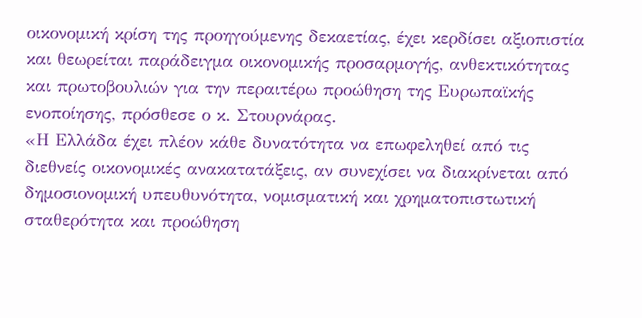οικονομική κρίση της προηγούμενης δεκαετίας, έχει κερδίσει αξιοπιστία και θεωρείται παράδειγμα οικονομικής προσαρμογής, ανθεκτικότητας και πρωτοβουλιών για την περαιτέρω προώθηση της Ευρωπαϊκής ενοποίησης, πρόσθεσε ο κ. Στουρνάρας.
«Η Ελλάδα έχει πλέον κάθε δυνατότητα να επωφεληθεί από τις διεθνείς οικονομικές ανακατατάξεις, αν συνεχίσει να διακρίνεται από δημοσιονομική υπευθυνότητα, νομισματική και χρηματοπιστωτική σταθερότητα και προώθηση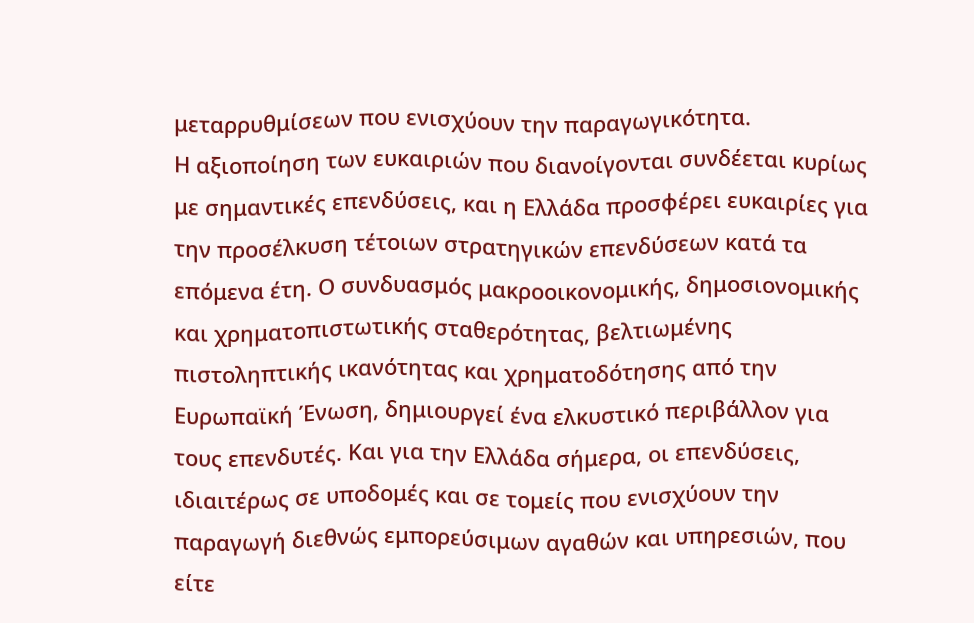μεταρρυθμίσεων που ενισχύουν την παραγωγικότητα.
Η αξιοποίηση των ευκαιριών που διανοίγονται συνδέεται κυρίως με σημαντικές επενδύσεις, και η Ελλάδα προσφέρει ευκαιρίες για την προσέλκυση τέτοιων στρατηγικών επενδύσεων κατά τα επόμενα έτη. Ο συνδυασμός μακροοικονομικής, δημοσιονομικής και χρηματοπιστωτικής σταθερότητας, βελτιωμένης πιστοληπτικής ικανότητας και χρηματοδότησης από την Ευρωπαϊκή Ένωση, δημιουργεί ένα ελκυστικό περιβάλλον για τους επενδυτές. Και για την Ελλάδα σήμερα, οι επενδύσεις, ιδιαιτέρως σε υποδομές και σε τομείς που ενισχύουν την παραγωγή διεθνώς εμπορεύσιμων αγαθών και υπηρεσιών, που είτε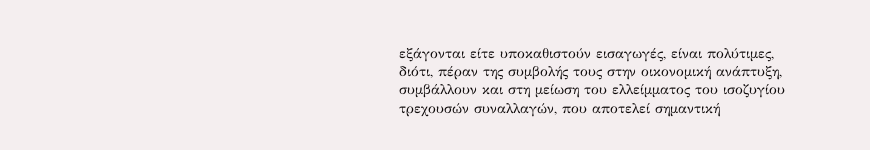εξάγονται είτε υποκαθιστούν εισαγωγές, είναι πολύτιμες, διότι, πέραν της συμβολής τους στην οικονομική ανάπτυξη, συμβάλλουν και στη μείωση του ελλείμματος του ισοζυγίου τρεχουσών συναλλαγών, που αποτελεί σημαντική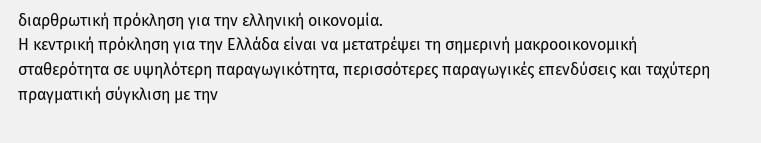διαρθρωτική πρόκληση για την ελληνική οικονομία.
Η κεντρική πρόκληση για την Ελλάδα είναι να μετατρέψει τη σημερινή μακροοικονομική σταθερότητα σε υψηλότερη παραγωγικότητα, περισσότερες παραγωγικές επενδύσεις και ταχύτερη πραγματική σύγκλιση με την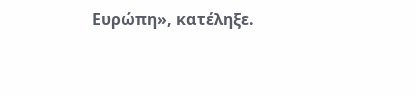Ευρώπη», κατέληξε.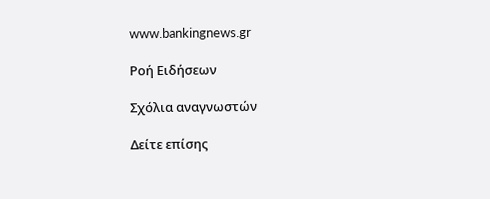www.bankingnews.gr

Ρoή Ειδήσεων

Σχόλια αναγνωστών

Δείτε επίσης